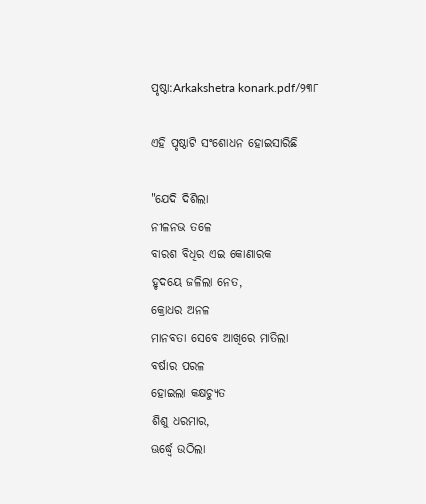ପୃଷ୍ଠା:Arkakshetra konark.pdf/୨୩୮

ଏହି ପୃଷ୍ଠାଟି ସଂଶୋଧନ ହୋଇସାରିଛି

"ଯେଦି ଦିଶିଲା
ନୀଳନଭ ତଳେ
ବାରଶ ବିଧିର ଏଇ କୋଣାରକ
ହୃଦୟେ ଜଳିଲା ନେତ,
କ୍ରୋଧର ଅନଳ
ମାନବତା ସେବେ ଆଖିରେ ମାତିଲା
ବର୍ଷାର ପରଳ
ହୋଇଲା କକ୍ଷଚ୍ୟୁତ
ଶିଶୁ ଧରମାର,
ଊର୍ଦ୍ଧ୍ୱେ ଉଠିଲା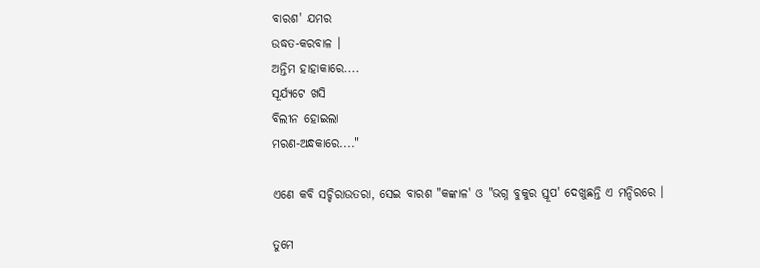ବାରଶ' ଯମର
ଉଦ୍ଧତ-କରବାଳ ।
ଅନ୍ତିମ ହାହାକାରେ....
ସୂର୍ଯ୍ୟଟେ ଖସି
ବିଲୀନ ହୋଇଲା
ମରଣ-ଅନ୍ଧକାରେ...."

ଏଣେ କବି ସଚ୍ଚିରାଉତରା, ସେଇ ବାରଶ "କଙ୍କାଳ' ଓ "ଭଗ୍ନ ବୁକୁର ସ୍ତୂପ' ଦେଖୁଛନ୍ତି ଏ ମନ୍ଦିରରେ ।

ତୁମେ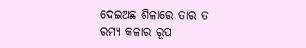ଦେଇଅଛ ଶିଳାରେ ତାର ତ
ରମ୍ୟ କଳାର ରୂପ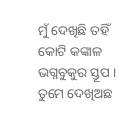ମୁଁ ଦେଖିଛି ତହିଁ କୋଟି କଙ୍କାଳ
ଭଗ୍ନବୁକୁର ସ୍ତୂପ ।
ତୁମେ ଦେଖିଅଛ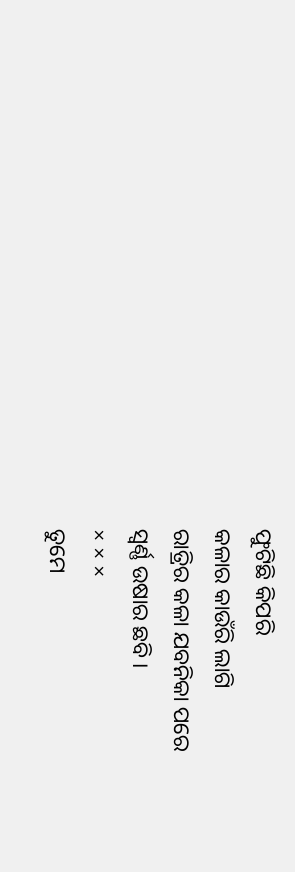ଫୁଟିଛି କିପରି
କଳାର କାଉଁରି ଲାଗି
ରାତ୍ରିର କଳା ଯବନିକା ପରେ
ସ୍ୱର୍ଣ୍ଣ ଉଷାର ଛବି ।
× × ×
ତୁମେ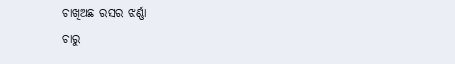ଚାଖିଅଛ ରସର ଝର୍ଣ୍ଣା
ଚାରୁ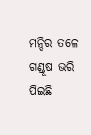ମନ୍ଦିର ତଳେ
ଗଣ୍ଡୂଷ ଭରି ପିଇଛି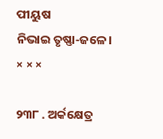ପୀୟୁଷ
ନିଭାଇ ତୃଷ୍ଣା-ଜଳେ ।
× × ×

୨୩୮ . ଅର୍କକ୍ଷେତ୍ର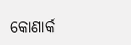କୋଣାର୍କ